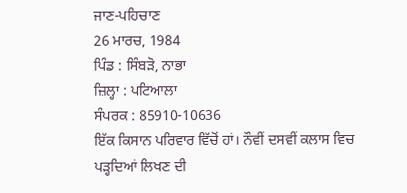ਜਾਣ-ਪਹਿਚਾਣ
26 ਮਾਰਚ, 1984
ਪਿੰਡ : ਸਿੰਬੜੋ, ਨਾਭਾ
ਜ਼ਿਲ੍ਹਾ : ਪਟਿਆਲਾ
ਸੰਪਰਕ : 85910-10636
ਇੱਕ ਕਿਸਾਨ ਪਰਿਵਾਰ ਵਿੱਚੋਂ ਹਾਂ। ਨੌਵੀਂ ਦਸਵੀਂ ਕਲਾਸ ਵਿਚ ਪੜ੍ਹਦਿਆਂ ਲਿਖਣ ਦੀ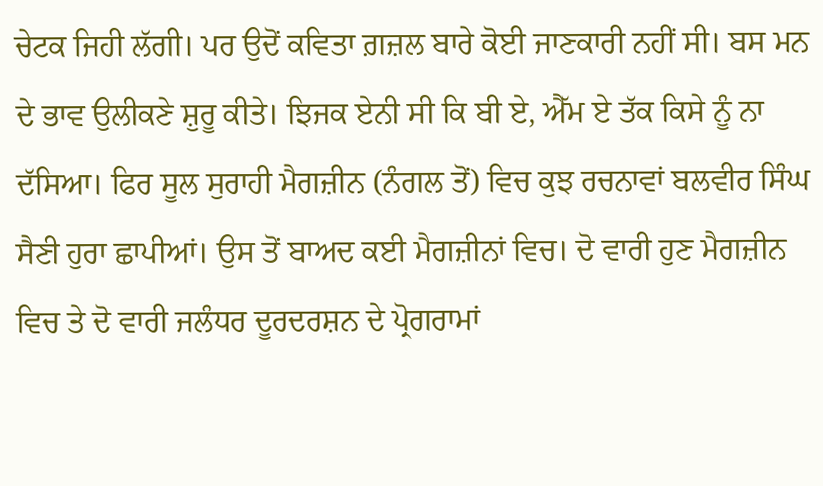ਚੇਟਕ ਜਿਹੀ ਲੱਗੀ। ਪਰ ਉਦੋਂ ਕਵਿਤਾ ਗ਼ਜ਼ਲ ਬਾਰੇ ਕੋਈ ਜਾਣਕਾਰੀ ਨਹੀਂ ਸੀ। ਬਸ ਮਨ ਦੇ ਭਾਵ ਉਲੀਕਣੇ ਸ਼ੁਰੂ ਕੀਤੇ। ਝਿਜਕ ਏਨੀ ਸੀ ਕਿ ਬੀ ਏ, ਐੱਮ ਏ ਤੱਕ ਕਿਸੇ ਨੂੰ ਨਾ ਦੱਸਿਆ। ਫਿਰ ਸੂਲ ਸੁਰਾਹੀ ਮੈਗਜ਼ੀਨ (ਨੰਗਲ ਤੋਂ) ਵਿਚ ਕੁਝ ਰਚਨਾਵਾਂ ਬਲਵੀਰ ਸਿੰਘ ਸੈਣੀ ਹੁਰਾ ਛਾਪੀਆਂ। ਉਸ ਤੋਂ ਬਾਅਦ ਕਈ ਮੈਗਜ਼ੀਨਾਂ ਵਿਚ। ਦੋ ਵਾਰੀ ਹੁਣ ਮੈਗਜ਼ੀਨ ਵਿਚ ਤੇ ਦੋ ਵਾਰੀ ਜਲੰਧਰ ਦੂਰਦਰਸ਼ਨ ਦੇ ਪ੍ਰੋਗਰਾਮਾਂ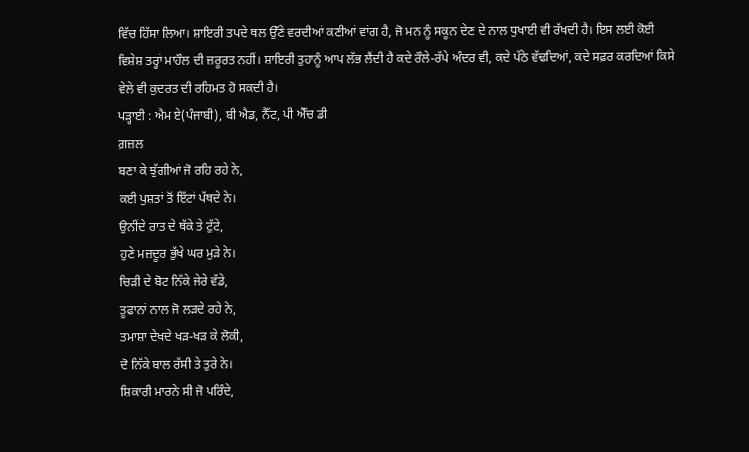ਵਿੱਚ ਹਿੱਸਾ ਲਿਆ। ਸ਼ਾਇਰੀ ਤਪਦੇ ਥਲ ਉੱਣੇ ਵਰਦੀਆਂ ਕਣੀਆਂ ਵਾਂਗ ਹੈ, ਜੋ ਮਨ ਨੂੰ ਸਕੂਨ ਦੇਣ ਦੇ ਨਾਲ ਧੁਖਾਈ ਵੀ ਰੱਖਦੀ ਹੈ। ਇਸ ਲਈ ਕੋਈ ਵਿਸ਼ੇਸ਼ ਤਰ੍ਹਾਂ ਮਾਹੌਲ ਦੀ ਜ਼ਰੂਰਤ ਨਹੀਂ। ਸ਼ਾਇਰੀ ਤੁਹਾਨੂੰ ਆਪ ਲੱਭ ਲੈਂਦੀ ਹੈ ਕਦੇ ਰੌਲੇ-ਰੱਪੇ ਅੰਦਰ ਵੀ, ਕਦੇ ਪੱਠੇ ਵੱਢਦਿਆਂ, ਕਦੇ ਸਫ਼ਰ ਕਰਦਿਆਂ ਕਿਸੇ ਵੇਲੇ ਵੀ ਕੁਦਰਤ ਦੀ ਰਹਿਮਤ ਹੋ ਸਕਦੀ ਹੈ।
ਪੜ੍ਹਾਈ : ਐਮ ਏ(ਪੰਜਾਬੀ), ਬੀ ਐਡ, ਨੈੱਟ, ਪੀ ਐੱਚ ਡੀ
ਗ਼ਜ਼ਲ
ਬਣਾ ਕੇ ਝੁੱਗੀਆਂ ਜੋ ਰਹਿ ਰਹੇ ਨੇ,
ਕਈ ਪੁਸ਼ਤਾਂ ਤੋਂ ਇੱਟਾਂ ਪੱਥਦੇ ਨੇ।
ਉਨੀਂਦੇ ਰਾਤ ਦੇ ਥੱਕੇ ਤੇ ਟੁੱਟੇ,
ਹੁਣੇ ਮਜ਼ਦੂਰ ਭੁੱਖੇ ਘਰ ਮੁੜੇ ਨੇ।
ਚਿੜੀ ਦੇ ਬੋਟ ਨਿੱਕੇ ਜੇਰੇ ਵੱਡੇ,
ਤੂਫਾਨਾਂ ਨਾਲ ਜੋ ਲੜਦੇ ਰਹੇ ਨੇ,
ਤਮਾਸ਼ਾ ਦੇਖਦੇ ਖੜ-ਖੜ ਕੇ ਲੋਕੀ,
ਦੋ ਨਿੱਕੇ ਬਾਲ ਰੱਸੀ ਤੇ ਤੁਰੇ ਨੇ।
ਸ਼ਿਕਾਰੀ ਮਾਰਨੇ ਸੀ ਜੋ ਪਰਿੰਦੇ,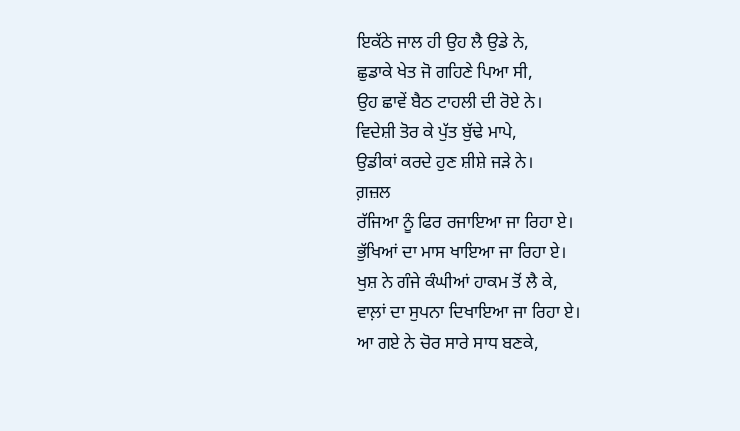ਇਕੱਠੇ ਜਾਲ ਹੀ ਉਹ ਲੈ ਉਡੇ ਨੇ,
ਛੁਡਾਕੇ ਖੇਤ ਜੋ ਗਹਿਣੇ ਪਿਆ ਸੀ,
ਉਹ ਛਾਵੇਂ ਬੈਠ ਟਾਹਲੀ ਦੀ ਰੋਏ ਨੇ।
ਵਿਦੇਸ਼ੀ ਤੋਰ ਕੇ ਪੁੱਤ ਬੁੱਢੇ ਮਾਪੇ,
ਉਡੀਕਾਂ ਕਰਦੇ ਹੁਣ ਸ਼ੀਸ਼ੇ ਜੜੇ ਨੇ।
ਗ਼ਜ਼ਲ
ਰੱਜਿਆ ਨੂੰ ਫਿਰ ਰਜਾਇਆ ਜਾ ਰਿਹਾ ਏ।
ਭੁੱਖਿਆਂ ਦਾ ਮਾਸ ਖਾਇਆ ਜਾ ਰਿਹਾ ਏ।
ਖੁਸ਼ ਨੇ ਗੰਜੇ ਕੰਘੀਆਂ ਹਾਕਮ ਤੋਂ ਲੈ ਕੇ,
ਵਾਲ਼ਾਂ ਦਾ ਸੁਪਨਾ ਦਿਖਾਇਆ ਜਾ ਰਿਹਾ ਏ।
ਆ ਗਏ ਨੇ ਚੋਰ ਸਾਰੇ ਸਾਧ ਬਣਕੇ,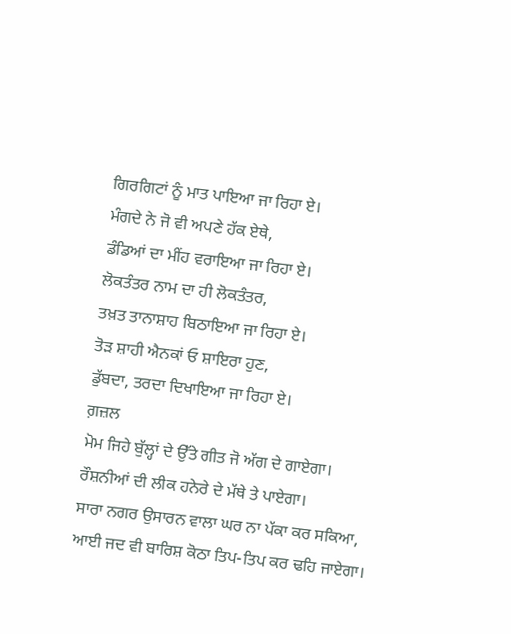ਗਿਰਗਿਟਾਂ ਨੂੰ ਮਾਤ ਪਾਇਆ ਜਾ ਰਿਹਾ ਏ।
ਮੰਗਦੇ ਨੇ ਜੋ ਵੀ ਅਪਣੇ ਹੱਕ ਏਥੇ,
ਡੰਡਿਆਂ ਦਾ ਮੀਂਹ ਵਰਾਇਆ ਜਾ ਰਿਹਾ ਏ।
ਲੋਕਤੰਤਰ ਨਾਮ ਦਾ ਹੀ ਲੋਕਤੰਤਰ,
ਤਖ਼ਤ ਤਾਨਾਸ਼ਾਹ ਬਿਠਾਇਆ ਜਾ ਰਿਹਾ ਏ।
ਤੋੜ ਸ਼ਾਹੀ ਐਨਕਾਂ ਓ ਸ਼ਾਇਰਾ ਹੁਣ,
ਡੁੱਬਦਾ, ਤਰਦਾ ਦਿਖਾਇਆ ਜਾ ਰਿਹਾ ਏ।
ਗ਼ਜ਼ਲ
ਮੋਮ ਜਿਹੇ ਬੁੱਲ੍ਹਾਂ ਦੇ ਉੱਤੇ ਗੀਤ ਜੋ ਅੱਗ ਦੇ ਗਾਏਗਾ।
ਰੌਸ਼ਨੀਆਂ ਦੀ ਲੀਕ ਹਨੇਰੇ ਦੇ ਮੱਥੇ ਤੇ ਪਾਏਗਾ।
ਸਾਰਾ ਨਗਰ ਉਸਾਰਨ ਵਾਲਾ ਘਰ ਨਾ ਪੱਕਾ ਕਰ ਸਕਿਆ,
ਆਈ ਜਦ ਵੀ ਬਾਰਿਸ਼ ਕੋਠਾ ਤਿਪ-ਤਿਪ ਕਰ ਢਹਿ ਜਾਏਗਾ।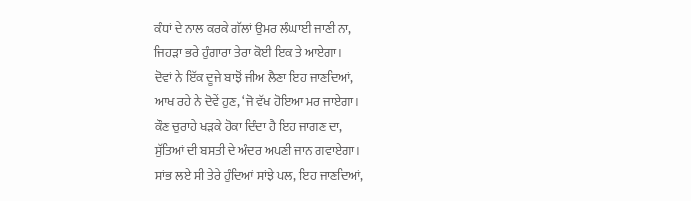ਕੰਧਾਂ ਦੇ ਨਾਲ ਕਰਕੇ ਗੱਲਾਂ ਉਮਰ ਲੰਘਾਈ ਜਾਣੀ ਨਾ,
ਜਿਹੜਾ ਭਰੇ ਹੁੰਗਾਰਾ ਤੇਰਾ ਕੋਈ ਇਕ ਤੇ ਆਏਗਾ।
ਦੋਵਾਂ ਨੇ ਇੱਕ ਦੂਜੇ ਬਾਝੋਂ ਜੀਅ ਲੈਣਾ ਇਹ ਜਾਣਦਿਆਂ,
ਆਖ ਰਹੇ ਨੇ ਦੋਵੇਂ ਹੁਣ, ‘ਜੋ ਵੱਖ ਹੋਇਆ ਮਰ ਜਾਏਗਾ।
ਕੌਣ ਚੁਰਾਹੇ ਖੜਕੇ ਹੋਕਾ ਦਿੰਦਾ ਹੈ ਇਹ ਜਾਗਣ ਦਾ,
ਸੁੱਤਿਆਂ ਦੀ ਬਸਤੀ ਦੇ ਅੰਦਰ ਅਪਣੀ ਜਾਨ ਗਵਾਏਗਾ।
ਸਾਂਭ ਲਏ ਸੀ ਤੇਰੇ ਹੁੰਦਿਆਂ ਸਾਂਝੇ ਪਲ, ਇਹ ਜਾਣਦਿਆਂ,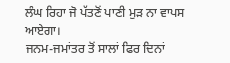ਲੰਘ ਰਿਹਾ ਜੋ ਪੱਤਣੋਂ ਪਾਣੀ ਮੁੜ ਨਾ ਵਾਪਸ ਆਏਗਾ।
ਜਨਮ-ਜਮਾਂਤਰ ਤੋਂ ਸਾਲਾਂ ਫਿਰ ਦਿਨਾਂ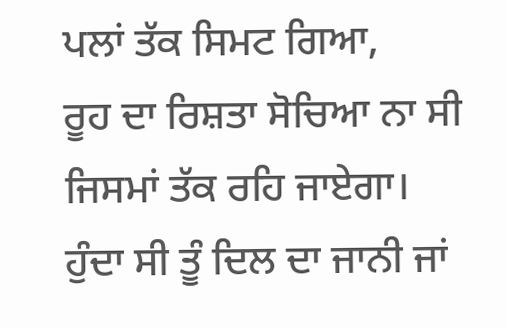ਪਲਾਂ ਤੱਕ ਸਿਮਟ ਗਿਆ,
ਰੂਹ ਦਾ ਰਿਸ਼ਤਾ ਸੋਚਿਆ ਨਾ ਸੀ ਜਿਸਮਾਂ ਤੱਕ ਰਹਿ ਜਾਏਗਾ।
ਹੁੰਦਾ ਸੀ ਤੂੰ ਦਿਲ ਦਾ ਜਾਨੀ ਜਾਂ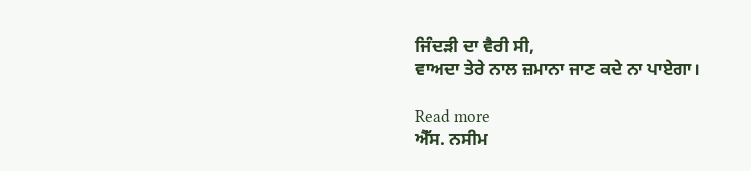ਜਿੰਦੜੀ ਦਾ ਵੈਰੀ ਸੀ,
ਵਾਅਦਾ ਤੇਰੇ ਨਾਲ ਜ਼ਮਾਨਾ ਜਾਣ ਕਦੇ ਨਾ ਪਾਏਗਾ।

Read more
ਐੱਸ. ਨਸੀਮ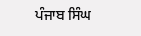ਪੰਜਾਬ ਸਿੰਘ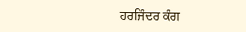ਹਰਜਿੰਦਰ ਕੰਗ